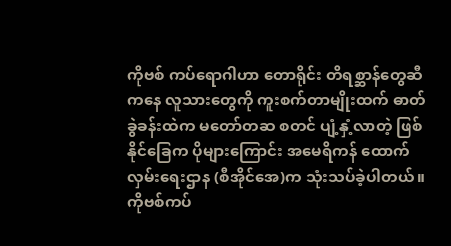ကိုဗစ် ကပ်ရောဂါဟာ တောရိုင်း တိရစ္ဆာန်တွေဆီကနေ လူသားတွေကို ကူးစက်တာမျိုးထက် ဓာတ်ခွဲခန်းထဲက မတော်တဆ စတင် ပျံ့နှံ့လာတဲ့ ဖြစ်နိုင်ခြေက ပိုများကြောင်း အမေရိကန် ထောက်လှမ်းရေးဌာန (စီအိုင်အေ)က သုံးသပ်ခဲ့ပါတယ်။
ကိုဗစ်ကပ်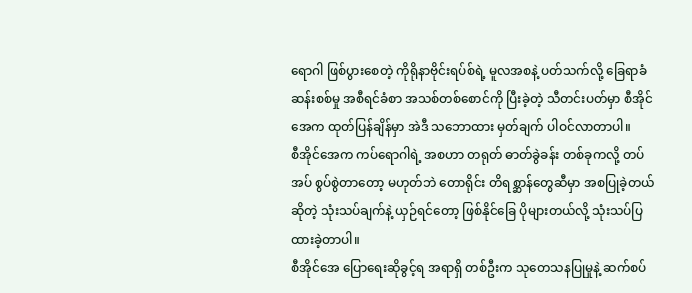ရောဂါ ဖြစ်ပွားစေတဲ့ ကိုရိုနာဗိုင်းရပ်စ်ရဲ့ မူလအစနဲ့ ပတ်သက်လို့ ခြေရာခံ ဆန်းစစ်မှု အစီရင်ခံစာ အသစ်တစ်စောင်ကို ပြီးခဲ့တဲ့ သီတင်းပတ်မှာ စီအိုင်အေက ထုတ်ပြန်ချိန်မှာ အဲဒီ သဘောထား မှတ်ချက် ပါဝင်လာတာပါ။
စီအိုင်အေက ကပ်ရောဂါရဲ့ အစဟာ တရုတ် ဓာတ်ခွဲခန်း တစ်ခုကလို့ တပ်အပ် စွပ်စွဲတာတော့ မဟုတ်ဘဲ တောရိုင်း တိရစ္ဆာန်တွေဆီမှာ အစပြုခဲ့တယ်ဆိုတဲ့ သုံးသပ်ချက်နဲ့ ယှဉ်ရင်တော့ ဖြစ်နိုင်ခြေ ပိုများတယ်လို့ သုံးသပ်ပြထားခဲ့တာပါ။
စီအိုင်အေ ပြောရေးဆိုခွင့်ရ အရာရှိ တစ်ဦးက သုတေသနပြုမှုနဲ့ ဆက်စပ်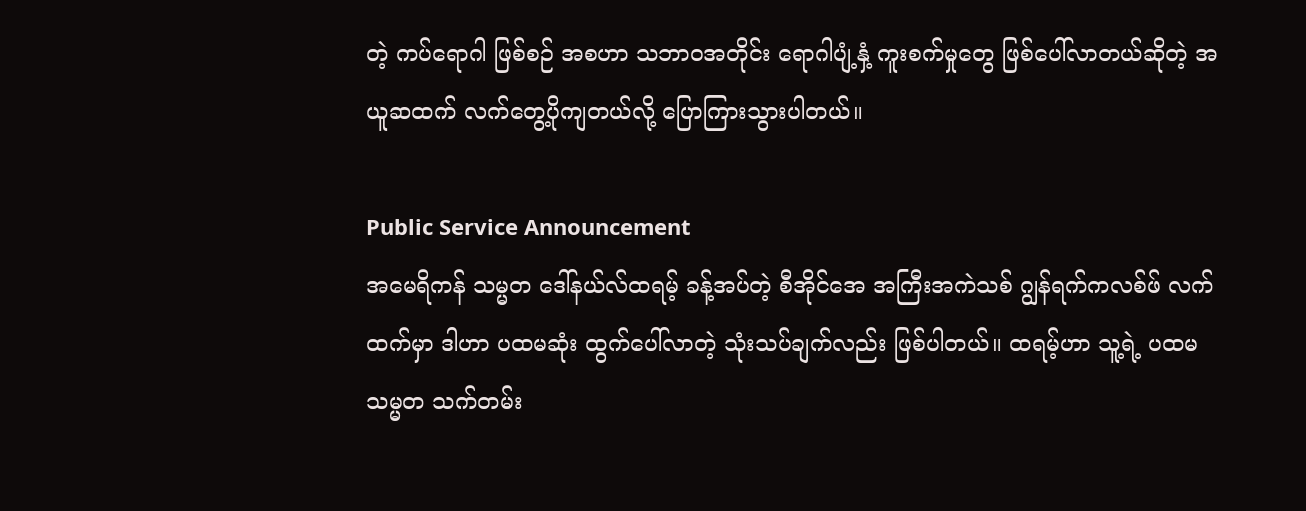တဲ့ ကပ်ရောဂါ ဖြစ်စဉ် အစဟာ သဘာဝအတိုင်း ရောဂါပျံ့နှံ့ ကူးစက်မှုတွေ ဖြစ်ပေါ်လာတယ်ဆိုတဲ့ အယူဆထက် လက်တွေ့ပိုကျတယ်လို့ ပြောကြားသွားပါတယ်။

Public Service Announcement
အမေရိကန် သမ္မတ ဒေါ်နယ်လ်ထရမ့် ခန့်အပ်တဲ့ စီအိုင်အေ အကြီးအကဲသစ် ဂျွန်ရက်ကလစ်ဖ် လက်ထက်မှာ ဒါဟာ ပထမဆုံး ထွက်ပေါ်လာတဲ့ သုံးသပ်ချက်လည်း ဖြစ်ပါတယ်။ ထရမ့်ဟာ သူ့ရဲ့ ပထမ သမ္မတ သက်တမ်း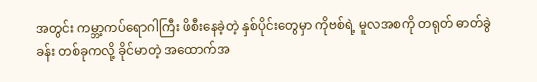အတွင်း ကမ္ဘာ့ကပ်ရောဂါကြီး ဖိစီးနေခဲ့တဲ့ နှစ်ပိုင်းတွေမှာ ကိုဗစ်ရဲ့ မူလအစကို တရုတ် ဓာတ်ခွဲခန်း တစ်ခုကလို့ ခိုင်မာတဲ့ အထောက်အ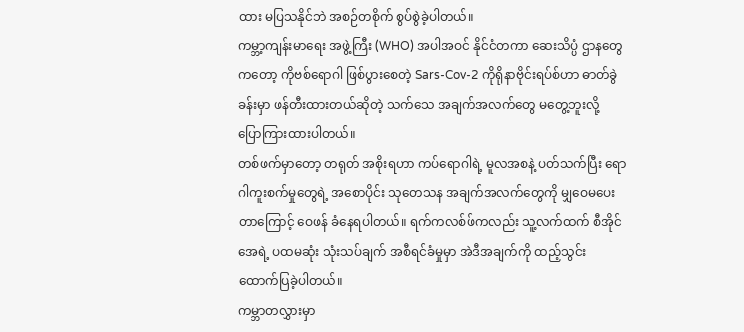ထား မပြသနိုင်ဘဲ အစဉ်တစိုက် စွပ်စွဲခဲ့ပါတယ်။
ကမ္ဘာ့ကျန်းမာရေး အဖွဲ့ကြီး (WHO) အပါအဝင် နိုင်ငံတကာ ဆေးသိပ္ပံ ဌာနတွေကတော့ ကိုဗစ်ရောဂါ ဖြစ်ပွားစေတဲ့ Sars-Cov-2 ကိုရိုနာဗိုင်းရပ်စ်ဟာ ဓာတ်ခွဲခန်းမှာ ဖန်တီးထားတယ်ဆိုတဲ့ သက်သေ အချက်အလက်တွေ မတွေ့ဘူးလို့ ပြောကြားထားပါတယ်။
တစ်ဖက်မှာတော့ တရုတ် အစိုးရဟာ ကပ်ရောဂါရဲ့ မူလအစနဲ့ ပတ်သက်ပြီး ရောဂါကူးစက်မှုတွေရဲ့ အစောပိုင်း သုတေသန အချက်အလက်တွေကို မျှဝေမပေးတာကြောင့် ဝေဖန် ခံနေရပါတယ်။ ရက်ကလစ်ဖ်ကလည်း သူ့လက်ထက် စီအိုင်အေရဲ့ ပထမဆုံး သုံးသပ်ချက် အစီရင်ခံမှုမှာ အဲဒီအချက်ကို ထည့်သွင်း ထောက်ပြခဲ့ပါတယ်။
ကမ္ဘာတလွှားမှာ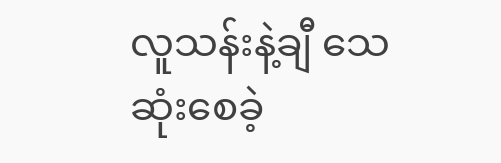လူသန်းနဲ့ချီ သေဆုံးစေခဲ့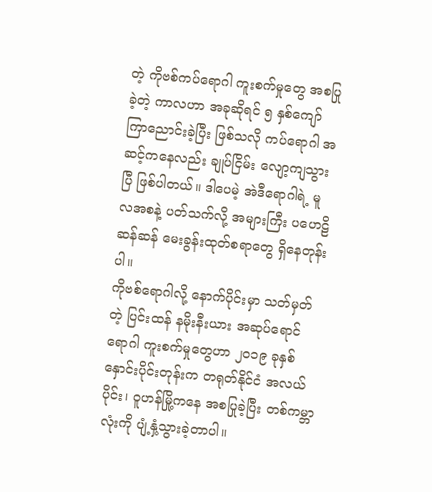တဲ့ ကိုဗစ်ကပ်ရောဂါ ကူးစက်မှုတွေ အစပြုခဲ့တဲ့ ကာလဟာ အခုဆိုရင် ၅ နှစ်ကျော် ကြာညောင်းခဲ့ပြီး ဖြစ်သလို ကပ်ရောဂါ အဆင့်ကနေလည်း ချုပ်ငြိမ်း လျော့ကျသွားပြီ ဖြစ်ပါတယ်။ ဒါပေမဲ့ အဲဒီရောဂါရဲ့ မူလအစနဲ့ ပတ်သက်လို့ အများကြီး ပဟေဠိဆန်ဆန် မေးခွန်းထုတ်စရာတွေ ရှိနေတုန်းပါ။
ကိုဗစ်ရောဂါလို့ နောက်ပိုင်းမှာ သတ်မှတ်တဲ့ ပြင်းထန် နမိုးနီးယား အဆုပ်ရောင်ရောဂါ ကူးစက်မှုတွေဟာ ၂၀၁၉ ခုနှစ် နှောင်းပိုင်းတုန်းက တရုတ်နိုင်ငံ အလယ်ပိုင်း၊ ဝူဟန်မြို့ကနေ အစပြုခဲ့ပြီး တစ်ကမ္ဘာလုံးကို ပျံ့နှံ့သွားခဲ့တာပါ။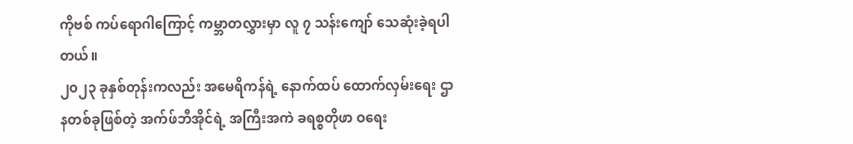ကိုဗစ် ကပ်ရောဂါကြောင့် ကမ္ဘာတလွှားမှာ လူ ၇ သန်းကျော် သေဆုံးခဲ့ရပါတယ်။
၂၀၂၃ ခုနှစ်တုန်းကလည်း အမေရိကန်ရဲ့ နောက်ထပ် ထောက်လှမ်းရေး ဌာနတစ်ခုဖြစ်တဲ့ အက်ဖ်ဘီအိုင်ရဲ့ အကြီးအကဲ ခရစ္စတိုဖာ ဝရေး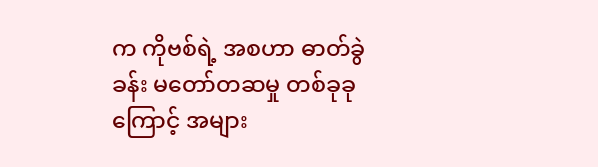က ကိုဗစ်ရဲ့ အစဟာ ဓာတ်ခွဲခန်း မတော်တဆမှု တစ်ခုခုကြောင့် အများ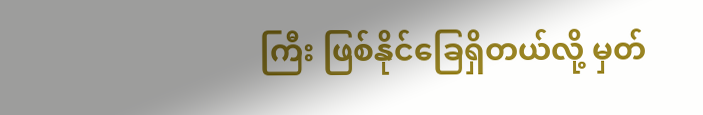ကြီး ဖြစ်နိုင်ခြေရှိတယ်လို့ မှတ်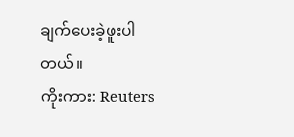ချက်ပေးခဲ့ဖူးပါတယ်။
ကိုးကား: Reuters